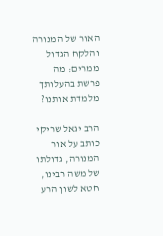האור של המנורה והלקח הגדול ממרים: מה פרשת בהעלותך מלמדת אותנו?

הרב יגאל שריקי כותב על אור המנורה, גדולתו של משה רבינו, חטא לשון הרע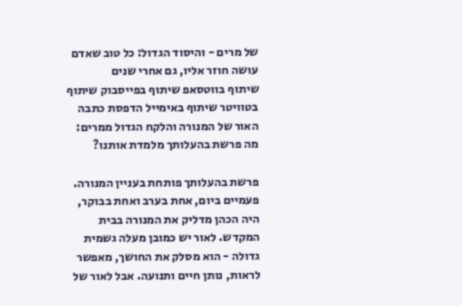של מרים - והיסוד הגדול: כל טוב שאדם עושה חוזר אליו, גם אחרי שנים
שיתוף בווטסאפ שיתוף בפייסבוק שיתוף בטוויטר שיתוף באימייל הדפסת כתבה
האור של המנורה והלקח הגדול ממרים: מה פרשת בהעלותך מלמדת אותנו?

פרשת בהעלותך פותחת בעניין המנורה. פעמיים ביום, אחת בערב ואחת בבוקר, היה הכהן מדליק את המנורה בבית המקדש. לאור יש כמובן מעלה גשמית גדולה - הוא מסלק את החושך, מאפשר לראות, נותן חיים ותנועה. אבל לאור של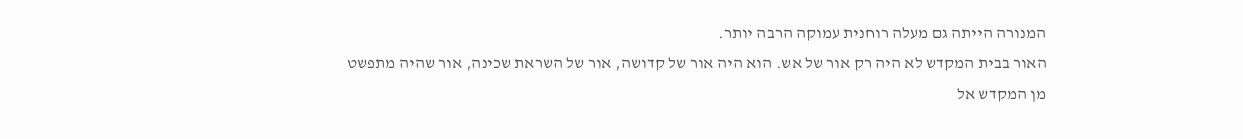המנורה הייתה גם מעלה רוחנית עמוקה הרבה יותר.
האור בבית המקדש לא היה רק אור של אש. הוא היה אור של קדושה, אור של השראת שכינה, אור שהיה מתפשט מן המקדש אל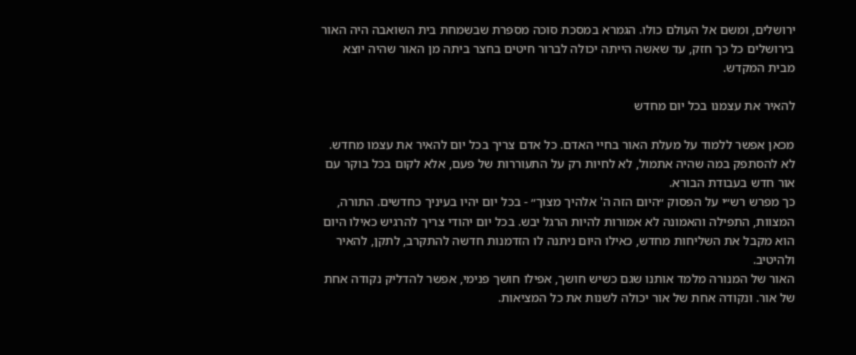ירושלים, ומשם אל העולם כולו. הגמרא במסכת סוכה מספרת שבשמחת בית השואבה היה האור בירושלים כל כך חזק, עד שאשה הייתה יכולה לברור חיטים בחצר ביתה מן האור שהיה יוצא מבית המקדש.

להאיר את עצמנו בכל יום מחדש

מכאן אפשר ללמוד על מעלת האור בחיי האדם. כל אדם צריך בכל יום להאיר את עצמו מחדש. לא להסתפק במה שהיה אתמול, לא לחיות רק על התעוררות של פעם, אלא לקום בכל בוקר עם אור חדש בעבודת הבורא.
כך מפרש רש״י על הפסוק ״היום הזה ה' אלהיך מצוך״ - בכל יום יהיו בעיניך כחדשים. התורה, המצוות, התפילה והאמונה לא אמורות להיות הרגל יבש. בכל יום יהודי צריך להרגיש כאילו היום הוא מקבל את השליחות מחדש, כאילו היום ניתנה לו הזדמנות חדשה להתקרב, לתקן, להאיר ולהיטיב.
האור של המנורה מלמד אותנו שגם כשיש חושך, אפילו חושך פנימי, אפשר להדליק נקודה אחת של אור. ונקודה אחת של אור יכולה לשנות את כל המציאות.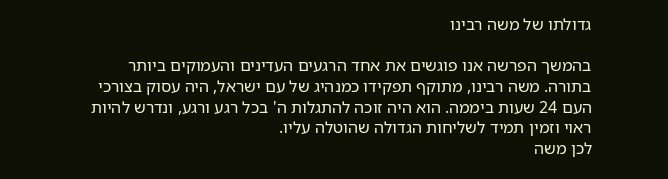גדולתו של משה רבינו

בהמשך הפרשה אנו פוגשים את אחד הרגעים העדינים והעמוקים ביותר בתורה. משה רבינו, מתוקף תפקידו כמנהיג של עם ישראל, היה עסוק בצורכי העם 24 שעות ביממה. הוא היה זוכה להתגלות ה' בכל רגע ורגע, ונדרש להיות ראוי וזמין תמיד לשליחות הגדולה שהוטלה עליו.
לכן משה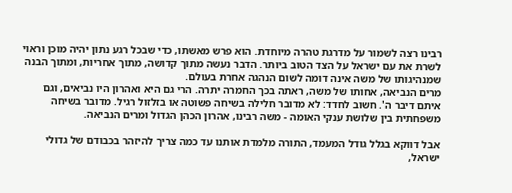רבינו רצה לשמור על מדרגת טהרה מיוחדת. הוא פרש מאשתו, כדי שבכל רגע נתון יהיה מוכן וראוי לשרת את עם ישראל על הצד הטוב ביותר. הדבר נעשה מתוך קדושה, מתוך אחריות, ומתוך הבנה שמנהיגותו של משה אינה דומה לשום הנהגה אחרת בעולם.
מרים הנביאה, אחותו של משה, ראתה בכך החמרה יתרה. הרי גם היא ואהרון היו נביאים, וגם איתם דיבר ה'. חשוב לחדד: לא מדובר חלילה בשיחה פשוטה או בזלזול רגיל. מדובר בשיחה משפחתית בין שלושת ענקי האומה - משה רבינו, אהרון הכהן הגדול ומרים הנביאה.

אבל דווקא בגלל גודל המעמד, התורה מלמדת אותנו עד כמה צריך להיזהר בכבודם של גדולי ישראל,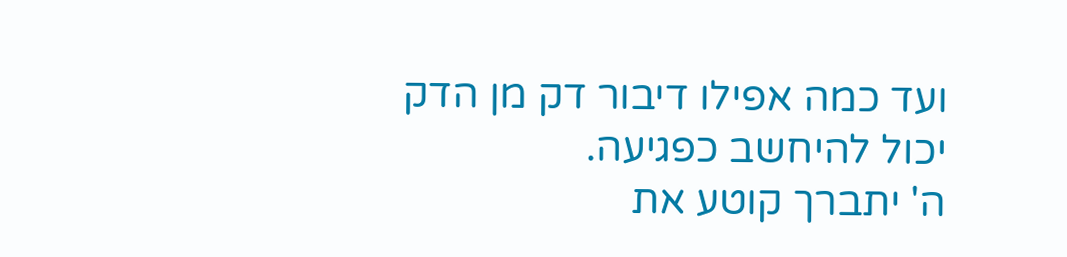ועד כמה אפילו דיבור דק מן הדק יכול להיחשב כפגיעה.
ה' יתברך קוטע את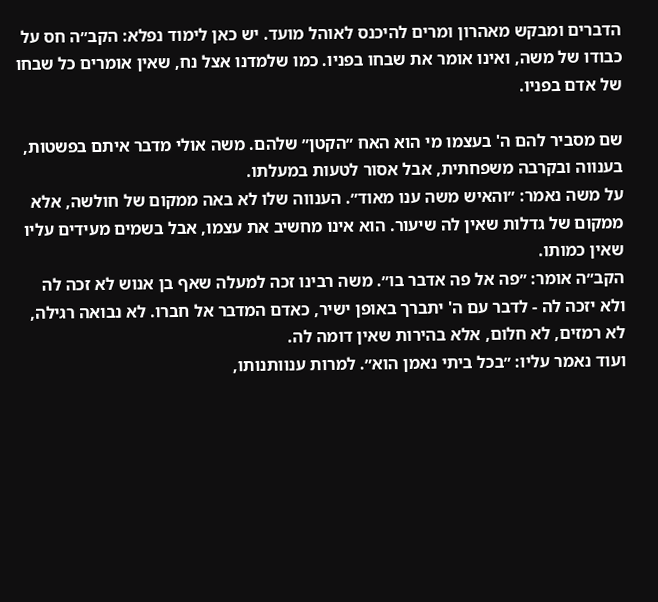הדברים ומבקש מאהרון ומרים להיכנס לאוהל מועד. יש כאן לימוד נפלא: הקב״ה חס על כבודו של משה, ואינו אומר את שבחו בפניו. כמו שלמדנו אצל נח, שאין אומרים כל שבחו של אדם בפניו.

שם מסביר להם ה' בעצמו מי הוא האח ״הקטן״ שלהם. משה אולי מדבר איתם בפשטות, בענווה ובקרבה משפחתית, אבל אסור לטעות במעלתו.
על משה נאמר: ״והאיש משה ענו מאוד״. הענווה שלו לא באה ממקום של חולשה, אלא ממקום של גדלות שאין לה שיעור. הוא אינו מחשיב את עצמו, אבל בשמים מעידים עליו שאין כמותו.
הקב״ה אומר: ״פה אל פה אדבר בו״. משה רבינו זכה למעלה שאף בן אנוש לא זכה לה ולא יזכה לה - לדבר עם ה' יתברך באופן ישיר, כאדם המדבר אל חברו. לא נבואה רגילה, לא רמזים, לא חלום, אלא בהירות שאין דומה לה.
ועוד נאמר עליו: ״בכל ביתי נאמן הוא״. למרות ענוותנותו,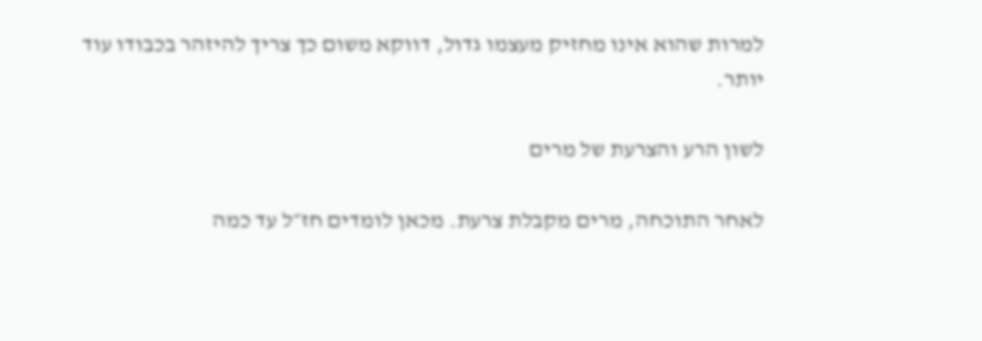למרות שהוא אינו מחזיק מעצמו גדול, דווקא משום כך צריך להיזהר בכבודו עוד יותר.

לשון הרע והצרעת של מרים

לאחר התוכחה, מרים מקבלת צרעת. מכאן לומדים חז״ל עד כמה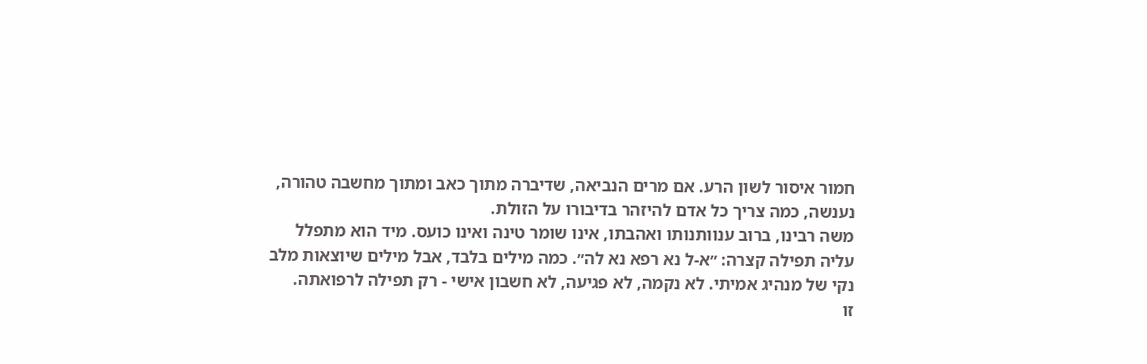חמור איסור לשון הרע. אם מרים הנביאה, שדיברה מתוך כאב ומתוך מחשבה טהורה, נענשה, כמה צריך כל אדם להיזהר בדיבורו על הזולת.
משה רבינו, ברוב ענוותנותו ואהבתו, אינו שומר טינה ואינו כועס. מיד הוא מתפלל עליה תפילה קצרה: ״א-ל נא רפא נא לה״. כמה מילים בלבד, אבל מילים שיוצאות מלב נקי של מנהיג אמיתי. לא נקמה, לא פגיעה, לא חשבון אישי - רק תפילה לרפואתה.
זו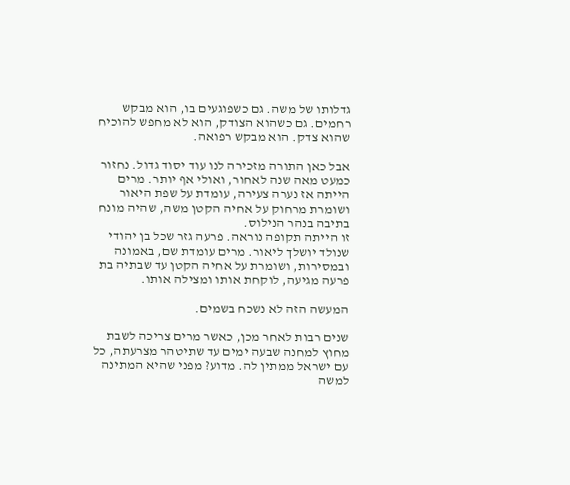גדלותו של משה. גם כשפוגעים בו, הוא מבקש רחמים. גם כשהוא הצודק, הוא לא מחפש להוכיח שהוא צדק. הוא מבקש רפואה.

אבל כאן התורה מזכירה לנו עוד יסוד גדול. נחזור כמעט מאה שנה לאחור, ואולי אף יותר. מרים הייתה אז נערה צעירה, עומדת על שפת היאור ושומרת מרחוק על אחיה הקטן משה, שהיה מונח בתיבה בנהר הנילוס.
זו הייתה תקופה נוראה. פרעה גזר שכל בן יהודי שנולד יושלך ליאור. מרים עומדת שם, באמונה ובמסירות, ושומרת על אחיה הקטן עד שבתיה בת פרעה מגיעה, לוקחת אותו ומצילה אותו.

המעשה הזה לא נשכח בשמים.

שנים רבות לאחר מכן, כאשר מרים צריכה לשבת מחוץ למחנה שבעה ימים עד שתיטהר מצרעתה, כל עם ישראל ממתין לה. מדוע? מפני שהיא המתינה למשה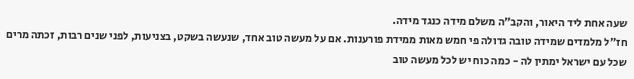שעה אחת ליד היאור, והקב״ה משלם מידה כנגד מידה.
חז״ל מלמדים שמידה טובה גדולה פי חמש מאות ממידת פורענות. אם על מעשה טוב אחד, שנעשה בשקט, בצניעות, לפני שנים רבות, זכתה מרים שכל עם ישראל ימתין לה - כמה כוח יש לכל מעשה טוב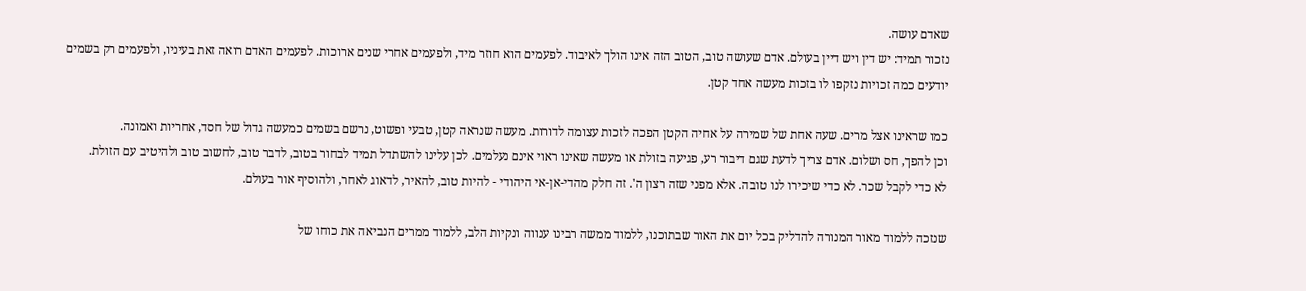שאדם עושה.
נזכור תמיד: יש דין ויש דיין בעולם. אדם שעושה טוב, הטוב הזה אינו הולך לאיבוד. לפעמים הוא חוזר מיד, ולפעמים אחרי שנים ארוכות. לפעמים האדם רואה זאת בעיניו, ולפעמים רק בשמים יודעים כמה זכויות נזקפו לו בזכות מעשה אחד קטן.

כמו שראינו אצל מרים. שעה אחת של שמירה על אחיה הקטן הפכה לזכות עצומה לדורות. מעשה שנראה קטן, טבעי ופשוט, נרשם בשמים כמעשה גדול של חסד, אחריות ואמונה.
וכן להפך, חס ושלום. אדם צריך לדעת שגם דיבור רע, פגיעה בזולת או מעשה שאינו ראוי אינם נעלמים. לכן עלינו להשתדל תמיד לבחור בטוב, לדבר טוב, לחשוב טוב ולהיטיב עם הזולת.
לא כדי לקבל שכר. לא כדי שיכירו לנו טובה. אלא מפני שזה רצון ה'. זה חלק מהדי-אן-אי היהודי - להיות טוב, להאיר, לדאוג לאחר, ולהוסיף אור בעולם.

שנזכה ללמוד מאור המנורה להדליק בכל יום את האור שבתוכנו, ללמוד ממשה רבינו ענווה ונקיות הלב, ללמוד ממרים הנביאה את כוחו של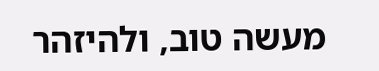מעשה טוב, ולהיזהר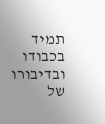תמיד בכבודו ובדיבורו של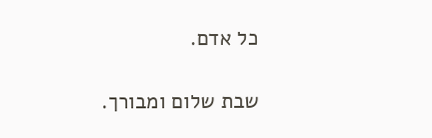כל אדם.

שבת שלום ומבורך.